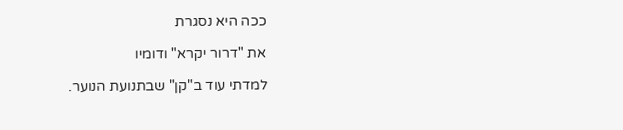ככה היא נסגרת

את "דרור יקרא" ודומיו

למדתי עוד ב"קן" שבתנועת הנוער.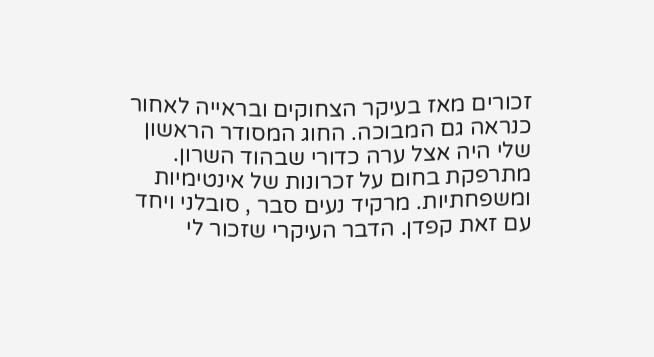זכורים מאז בעיקר הצחוקים ובראייה לאחור כנראה גם המבוכה. החוג המסודר הראשון שלי היה אצל ערה כדורי שבהוד השרון. מתרפקת בחום על זכרונות של אינטימיות ומשפחתיות. מרקיד נעים סבר , סובלני ויחד עם זאת קפדן. הדבר העיקרי שזכור לי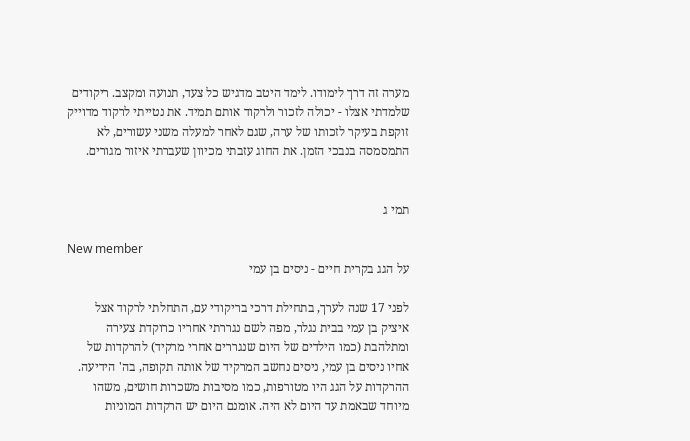מערה זה דרך לימודו. לימד היטב מדגיש כל צעד, תנועה ומקצב. ריקודים שלמדתי אצלו - יכולה לזכור ולרקוד אותם תמיד. את נטייתי לרקוד מדוייק זוקפת בעיקר לזכותו של ערה, שגם לאחר למעלה משני עשורים, לא התמסמסה בנבכי הזמן. את החוג עזבתי מכיוון שעברתי איזור מגורים.


תמי ג

New member
על הגג בקרית חיים - ניסים בן עמי

לפני 17 שנה לערך, בתחילת דרכי בריקודי עם, התחלתי לרקוד אצל איציק בן עמי בבית נגלר, מפה לשם נגררתי אחריו כרוקדת צעירה ומתלהבת (כמו הילדים של היום שנגררים אחרי מרקיד) להרקדות של אחיו ניסים בן עמי, ניסים נחשב המרקיד של אותה תקופה, בה' הידיעה. ההרקדות על הגג היו מטורפות, כמו מסיבות משכרות חושים, משהו מיוחד שבאמת עד היום לא היה. אומנם היום יש הרקדות המוניות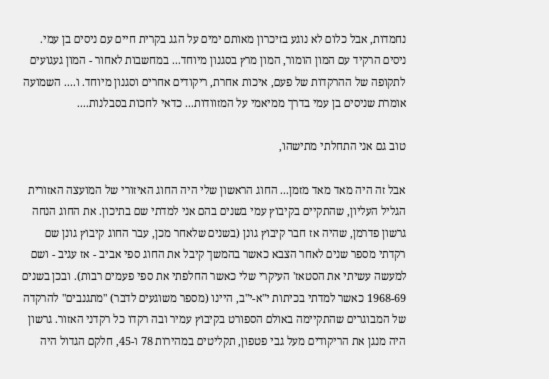נחמדות, אבל כלום לא נוגע בזיכרון מאותם ימים על הגג בקרית חיים עם ניסים בן עמי. ניסים הרקיד עם המון הומור, המון מרץ בסגנון מיוחד... במחשבות לאחור - המון געגועים לתקופה של ההרקדות של פעם, איכות אחרת, ריקודים אחרים וסגנון מיוחד. ו.... השמועה אומרת שניסים בן עמי בדרך ממיאמי על המזוודות... כדאי לחכות בסבלנות....

טוב גם אני התחלתי מתישהו,

אבל זה היה מאד מאד מזמן... החוג הראשון שלי היה החוג האיזורי של המועצה האזורית הגליל העליון, שהתקיים בקיבוץ עמי בשנים בהם אני למדתי שם בתיכון. את החוג הנחה גרשון פדרמן, שהיה אז חבר קיבוץ גונן (בשנים שלאחר מכן, עבר החוג קיבוץ גונן שם רקדתי מספר שנים לאחר הצבא כאשר בהמשך קיבל את החוג ספי אביב - אז עגיב - ושם למעשה עשיתי את הסטאז' העיקרי שלי כאשר החלפתי את ספי פעמים רבות). ובכן בשנים 1968-69 כאשר למדתי בכיתות י"א-י"ב, היינו (מספר משוגעים לדבר) "מתגנבים" להרקדה של המבוגרים שהתקיימה באולם הספורט בקיבוץ עמיר ובה רקדו כל רקדני האזור. גרשון היה מנגן את הריקודים מעל גבי פטפון, תקליטים במהירות 78 ו-45, חלקם הגדול היה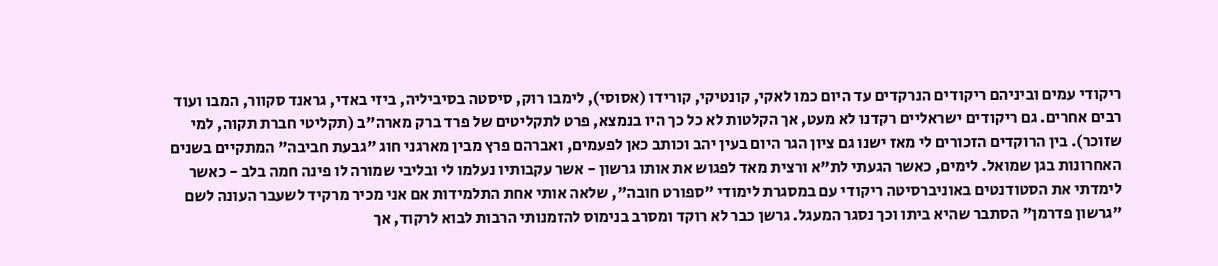ריקודי עמים וביניהם ריקודים הנרקדים עד היום כמו לאקי, קונטיקי, קורידו (אסוסי), לימבו רוק, סיסטה בסיביליה, ביזי באדי, גראנד סקוור, המבו ועוד רבים אחרים. גם ריקודים ישראליים רקדנו לא מעט, אך הקלטות לא כל כך היו בנמצא, פרט לתקליטים של פרד ברק מארה"ב (תקליטי חברת תקוה, למי שזוכר). בין הרוקדים הזכורים לי מאז ישנו גם ציון הגר היום בעין יהב וכותב כאן לפעמים, ואברהם פרץ מבין מארגני חוג "גבעת חביבה" המתקיים בשנים האחרונות בגן שמואל. לימים, כאשר הגעתי לת"א ורצית מאד לפגוש את אותו גרשון - אשר עקבותיו נעלמו לי ובליבי שמורה לו פינה חמה בלב - כאשר לימדתי את הסטודנטים באוניברסיטה ריקודי עם במסגרת לימודי "ספורט חובה", שלאה אותי אחת התלמידות אם אני מכיר מרקיד לשעבר העונה לשם "גרשון פדרמן" הסתבר שהיא ביתו וכך נסגר המעגל. גרשן כבר לא רוקד ומסרב בנימוס להזמנותי הרבות לבוא לרקוד, אך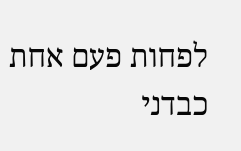לפחות פעם אחת כבדני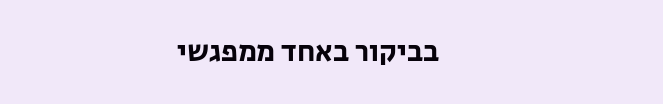בביקור באחד ממפגשי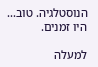הנוסטלגיה. טוב... היו זמנים.

למעלה